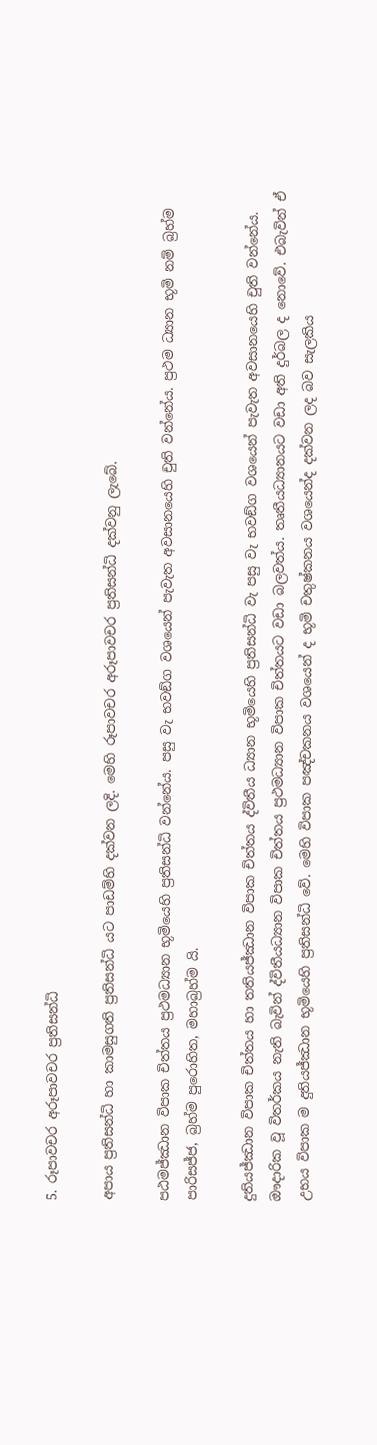5. රූපාවචර අරූපාවචර ප්‍රතිසන්ධි

අපාය ප්‍රතිසන්ධි හා කාමසුගති ප්‍රතිසන්ධි යට පාඩම්හි දක්වන ලදි. මෙහි රූපාවචර අරූපාවචර ප්‍රතිසන්ධි දක්වනු ලැබේ.

පඨමජ්ඣාන විපාක චිත්තය ප්‍රථමධ්‍යාන භූමියෙහි ප්‍රතිසන්ධි වන්නේය. පසු වැ භවඞ්ග වශයෙන් පැවැත අවසානයෙහි චුති වන්නේය. ප්‍රථම ධ්‍යාන භූමි නම් බ්‍රහ්ම පාරිසජ්ජ, බ්‍රහ්ම පුරොහිත, මහාබ්‍රහ්ම යි.

දුතියජ්ඣාන විපාක චිත්තය හා තතියජ්ඣාන විපාක චිත්තය ද්විතීය ධ්‍යාන භූමියෙහි ප්‍රතිසන්ධි වැ පසු වැ භවඞ්ග වශයෙන් පැවැත අවසානයෙහි චුති වන්නේය. ඖදාරික වූ විතර්කය නැති බැවින් ද්විතීයධ්‍යාන විපාක චිත්තය ප්‍රථමධ්‍යාන විපාක චිත්තයට වඩා බලවත්ය. තෘතීයධ්‍යානයට වඩා අති දුර්බල ද නොවේ. එබැවින් ඒ උභය විපාක ම දුතියජ්ඣාන භූමියෙහි ප්‍රතිසන්ධි වේ. මෙහි විපාක පඤ්චකනය වශයෙන් ද භූමි චතුෂ්කනය වශයෙන්ද දක්වන ලද බව සැලකිය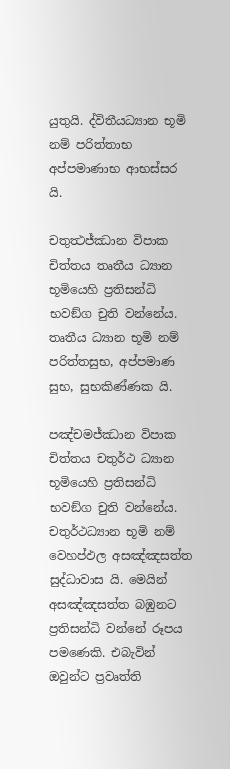යුතුයි. ද්විතීයධ්‍යාන භූමි නම් පරිත්තාභ අප්පමාණාභ ආභස්සර යි.

චතුත්‍ථජ්ඣාන විපාක චිත්තය තෘතීය ධ්‍යාන භූමියෙහි ප්‍රතිසන්ධි භවඞ්ග චුති වන්නේය. තෘතීය ධ්‍යාන භූමි නම් පරිත්තසුභ, අප්පමාණ සුභ, සුභකිණ්ණක යි.

පඤ්චමජ්ඣාන විපාක චිත්තය චතුර්ථ ධ්‍යාන භූමියෙහි ප්‍රතිසන්ධි භවඞ්ග චුති වන්නේය. චතුර්ථධ්‍යාන භූමි නම් වෙහප්ඵල අසඤ්ඤසත්ත සුද්ධාවාස යි. මෙයින් අසඤ්ඤසත්ත බඹුනට ප්‍රතිසන්ධි වන්නේ රූපය පමණෙකි. එබැවින් ඔවුන්ට ප්‍රවෘත්ති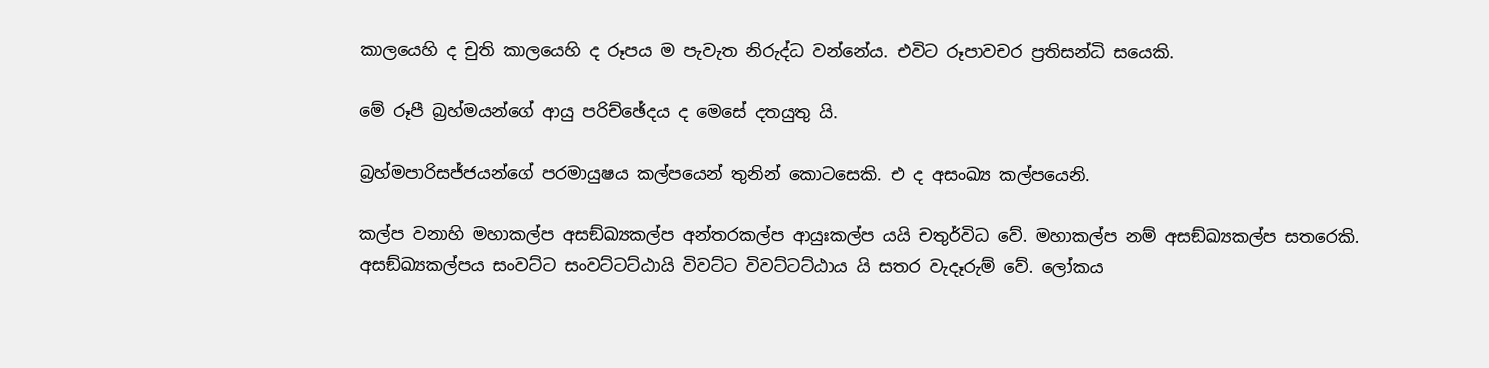කාලයෙහි ද චුති කාලයෙහි ද රූපය ම පැවැත නිරුද්ධ වන්නේය. එවිට රූපාවචර ප්‍රතිසන්ධි සයෙකි.

මේ රූපී බ්‍රහ්මයන්ගේ ආයු පරිච්ඡේදය ද මෙසේ දතයුතු යි.

බ්‍රහ්මපාරිසජ්ජයන්ගේ පරමායුෂය කල්පයෙන් තුනින් කොටසෙකි. එ ද අසංඛ්‍ය කල්පයෙනි.

කල්ප වනාහි මහාකල්ප අසඞ්ඛ්‍යකල්ප අන්තරකල්ප ආයුඃකල්ප යයි චතුර්විධ වේ. මහාකල්ප නම් අසඞ්ඛ්‍යකල්ප සතරෙකි. අසඞ්ඛ්‍යකල්පය සංවට්ට සංවට්ටට්ඨායි විවට්ට විවට්ටට්ඨාය යි සතර වැදෑරුම් වේ. ලෝකය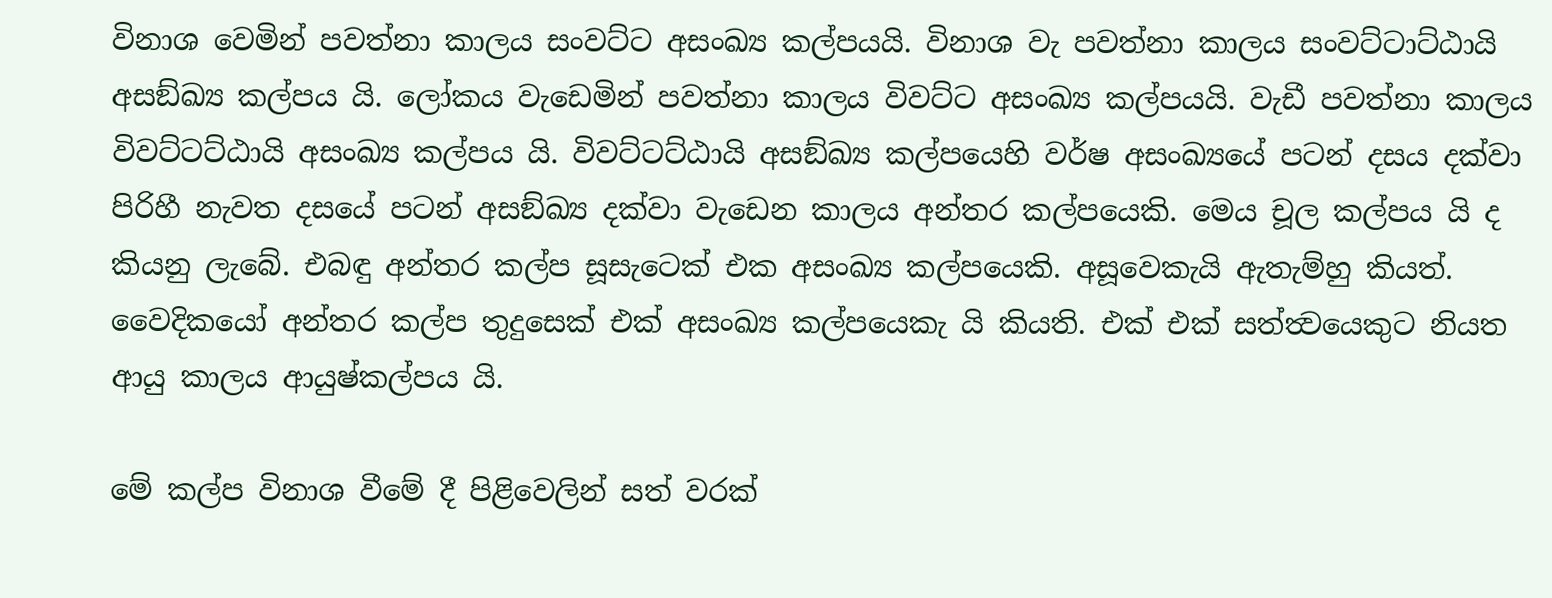විනාශ වෙමින් පවත්නා කාලය සංවට්ට අසංඛ්‍ය කල්පයයි. විනාශ වැ පවත්නා කාලය සංවට්ටාට්ඨායි අසඞ්ඛ්‍ය කල්පය යි. ලෝකය වැඩෙමින් පවත්නා කාලය විවට්ට අසංඛ්‍ය කල්පයයි. වැඩී පවත්නා කාලය විවට්ටට්ඨායි අසංඛ්‍ය කල්පය යි. විවට්ටට්ඨායි අසඞ්ඛ්‍ය කල්පයෙහි වර්ෂ අසංඛ්‍යයේ පටන් දසය දක්වා පිරිහී නැවත දසයේ පටන් අසඞ්ඛ්‍ය දක්වා වැඩෙන කාලය අන්තර කල්පයෙකි. මෙය චූල කල්පය යි ද කියනු ලැබේ. එබඳු අන්තර කල්ප සූසැටෙක් එක අසංඛ්‍ය කල්පයෙකි. අසූවෙකැයි ඇතැම්හු කියත්. වෛදිකයෝ අන්තර කල්ප තුදුසෙක් එක් අසංඛ්‍ය කල්පයෙකැ යි කියති. එක් එක් සත්ත්‍වයෙකුට නියත ආයු කාලය ආයුෂ්කල්පය යි.

මේ කල්ප විනාශ වීමේ දී පිළිවෙලින් සත් වරක්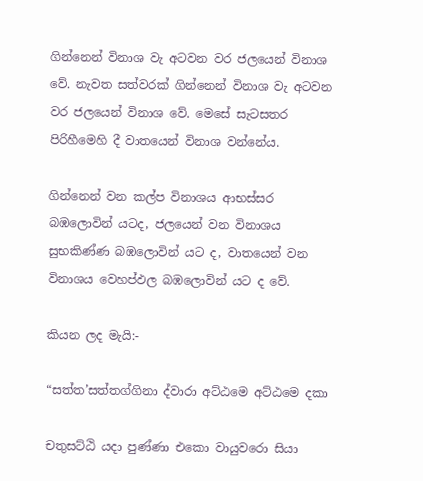ගින්නෙන් විනාශ වැ අටවන වර ජලයෙන් විනාශ වේ. නැවත සත්වරක් ගින්නෙන් විනාශ වැ අටවන වර ජලයෙන් විනාශ වේ. මෙසේ සැටසතර පිරිහීමෙහි දී වාතයෙන් විනාශ වන්නේය.

ගින්නෙන් වන කල්ප විනාශය ආභස්සර බඹලොවින් යටද, ජලයෙන් වන විනාශය සුභකිණ්ණ බඹලොවින් යට ද, වාතයෙන් වන විනාශය වෙහප්ඵල බඹලොවින් යට ද වේ.

කියන ලද මැයි:-

“සත්ත’සත්තග්ගිනා ද්වාරා අට්ඨමෙ අට්ඨමෙ දකා

චතුසට්ඨි යදා පුණ්ණා එකො වායුවරො සියා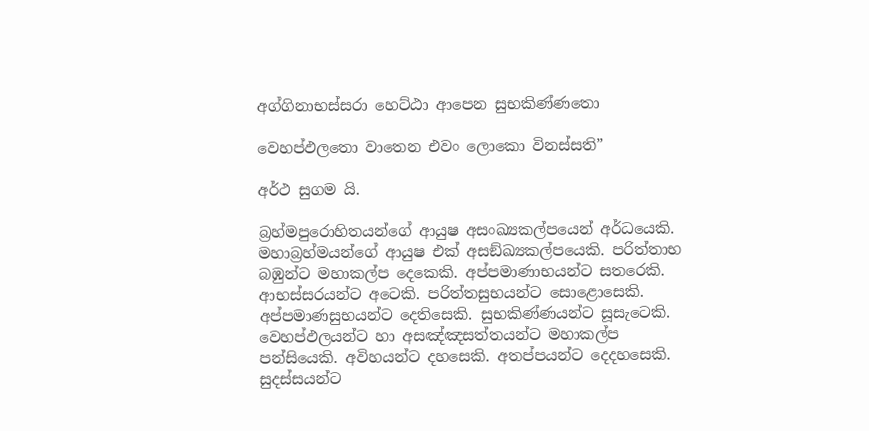අග්ගිනාභස්සරා හෙට්ඨා ආපෙන සුභකිණ්ණතො

වෙහප්ඵලතො වාතෙන එවං ලොකො විනස්සති”

අර්ථ සුගම යි.

බ්‍රහ්මපුරොහිතයන්ගේ ආයුෂ අසංඛ්‍යකල්පයෙන් අර්ධයෙකි. මහාබ්‍රහ්මයන්ගේ ආයුෂ එක් අසඞ්ඛ්‍යකල්පයෙකි. පරිත්තාභ බඹුන්ට මහාකල්ප දෙකෙකි. අප්පමාණාභයන්ට සතරෙකි. ආභස්සරයන්ට අටෙකි. පරිත්තසුභයන්ට සොළොසෙකි. අප්පමාණසුභයන්ට දෙතිසෙකි. සුභකිණ්ණයන්ට සූසැටෙකි. වෙහප්ඵලයන්ට හා අසඤ්ඤසත්තයන්ට මහාකල්ප පන්සියෙකි. අවිහයන්ට දහසෙකි. අතප්පයන්ට දෙදහසෙකි. සුදස්සයන්ට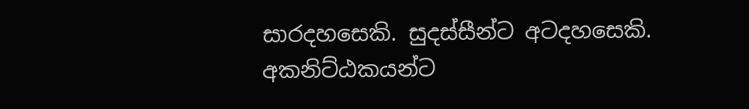සාරදහසෙකි. සුදස්සීන්ට අටදහසෙකි. අකනිට්ඨකයන්ට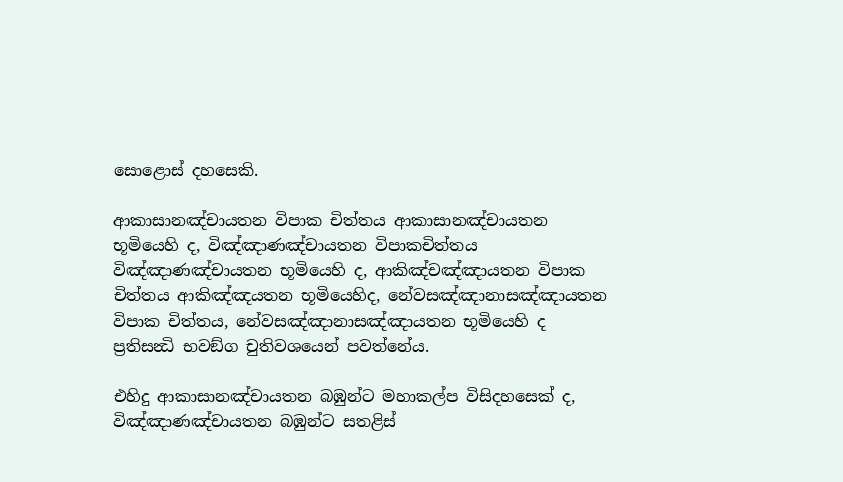සොළොස් දහසෙකි.

ආකාසානඤ්චායතන විපාක චිත්තය ආකාසානඤ්චායතන භූමියෙහි ද, විඤ්ඤාණඤ්චායතන විපාකචිත්තය විඤ්ඤාණඤ්චායතන භූමියෙහි ද, ආකිඤ්චඤ්ඤායතන විපාක චිත්තය ආකිඤ්ඤයතන භූමියෙහිද, නේවසඤ්ඤානාසඤ්ඤායතන විපාක චිත්තය, නේවසඤ්ඤානාසඤ්ඤායතන භූමියෙහි ද ප්‍රතිසන්‍ධි භවඞ්ග චුතිවශයෙන් පවත්නේය.

එහිදු ආකාසානඤ්චායතන බඹුන්ට මහාකල්ප විසිදහසෙක් ද, විඤ්ඤාණඤ්චායතන බඹුන්ට සතළිස්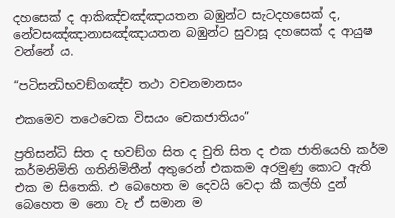දහසෙක් ද ආකිඤ්චඤ්ඤායතන බඹුන්ට සැටදහසෙක් ද, නේවසඤ්ඤානාසඤ්ඤායතන බඹුන්ට සුවාසූ දහසෙක් ද ආයුෂ වන්නේ ය.

“පටිසන්‍ධිභවඞ්ගඤ්ච තථා වචනමානසං

එකමෙව තථෙවෙක විසයං චෙකජාතියං”

ප්‍රතිසන්ධි සිත ද භවඞ්ග සිත ද චුති සිත ද එක ජාතියෙහි කර්ම කර්මනිමිති ගතිනිමිතීන් අතුරෙන් එකකම අරමුණු කොට ඇති එක ම සිතෙකි. එ බෙහෙත ම දෙවයි වෙදා කී කල්හි දුන් බෙහෙත ම නො වැ ඒ සමාන ම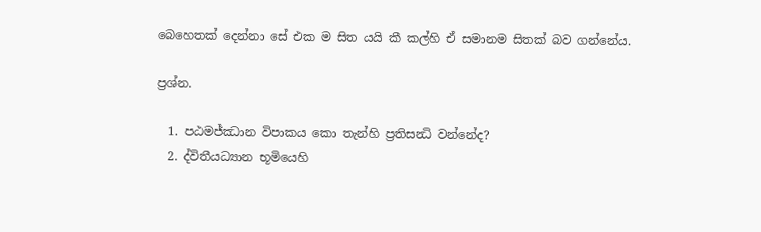බෙහෙතක් දෙන්නා සේ එක ම සිත යයි කී කල්හි ඒ සමානම සිතක් බව ගන්නේය.

ප්‍රශ්න.

  1. පඨමජ්ඣාන විපාකය කො තැන්හි ප්‍රතිසන්‍ධි වන්නේද?
  2. ද්විතීයධ්‍යාන භූමියෙහි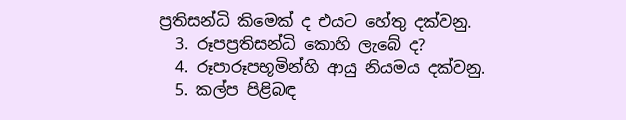ප්‍රතිසන්ධි කිමෙක් ද එයට හේතු දක්වනු.
  3. රූපප්‍රතිසන්ධි කොහි ලැබේ ද?
  4. රූපාරූපභූමින්හි ආයු නියමය දක්වනු.
  5. කල්ප පිළිබඳ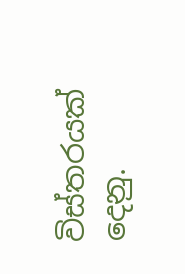විස්තරයක් දෙනු.